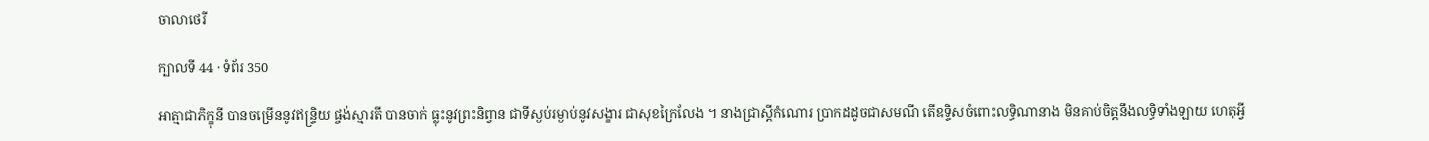ចាលាថេរី

ក្បាលទី 44 · ទំព័រ 350

អាត្មាជាភិក្ខុនី បានចម្រើននូវឥន្ទ្រិយ ផ្ចង់ស្មារតី បានចាក់ ធ្លុះនូវព្រះនិព្វាន ជាទីស្ងប់រម្ងាប់នូវសង្ខារ ជាសុខក្រៃលែង ។ នាងជ្រាស្តីកំណោរ ប្រាកដដូចជាសមណី តើឧទ្ទិសចំពោះលទ្ធិណានាង មិនគាប់ចិត្តនឹងលទ្ធិទាំងឡាយ ហេតុអ្វី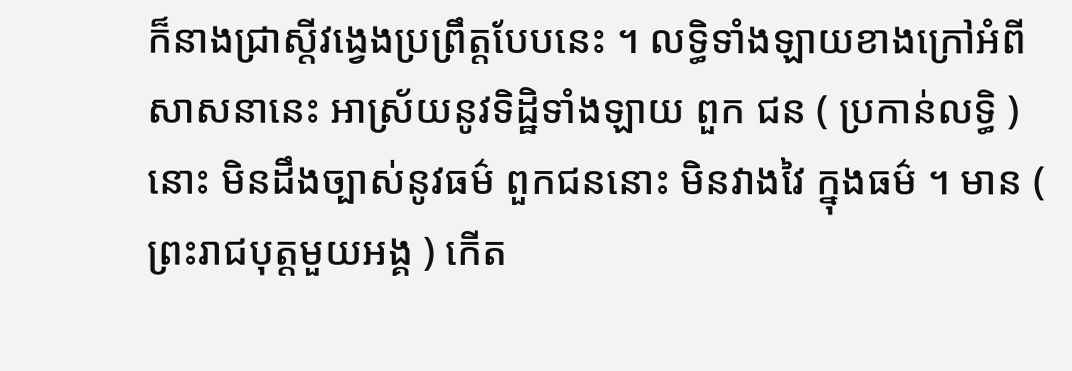ក៏នាងជ្រាស្តីវង្វេងប្រព្រឹត្តបែបនេះ ។ លទ្ធិទាំងឡាយខាងក្រៅអំពីសាសនានេះ អាស្រ័យនូវទិដ្ឋិទាំងឡាយ ពួក ជន ( ប្រកាន់លទ្ធិ ) នោះ មិនដឹងច្បាស់នូវធម៌ ពួកជននោះ មិនវាងវៃ ក្នុងធម៌ ។ មាន ( ព្រះរាជបុត្តមួយអង្គ ) កើត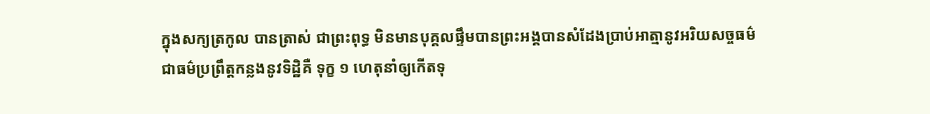ក្នុងសក្យត្រកូល បានត្រាស់ ជាព្រះពុទ្ធ មិនមានបុគ្គលផ្ទឹមបានព្រះអង្គបានសំដែងប្រាប់អាត្មានូវអរិយសច្ចធម៌ ជាធម៌ប្រព្រឹត្តកន្លងនូវទិដ្ឋិគឺ ទុក្ខ ១ ហេតុនាំឲ្យកើតទុ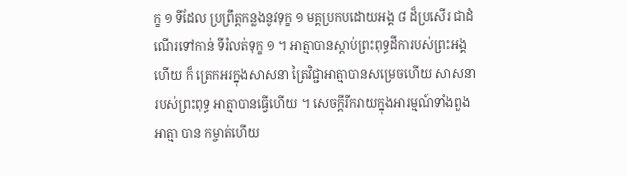ក្ខ ១ ទីដែល ប្រព្រឹត្តកន្លងនូវទុក្ខ ១ មគ្គប្រកបដោយអង្គ ៨ ដ៏ប្រសើរ ជាដំណើរទៅកាន់ ទីរំលត់ទុក្ខ ១ ។ អាត្មាបានស្តាប់ព្រះពុទ្ធដីការបស់ព្រះអង្គហើយ ក៏ ត្រេកអរក្នុងសាសនា ត្រៃវិជ្ជាអាត្មាបានសម្រេចហើយ សាសនារបស់ព្រះពុទ្ធ អាត្មាបានធ្វើហើយ ។ សេចក្តីរីករាយក្នុងអារម្មណ៍ទាំងពួងអាត្មា បាន កម្ចាត់ហើយ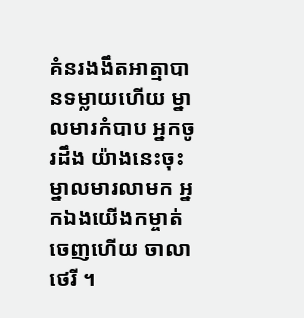គំនរងងឹតអាត្មាបានទម្លាយហើយ ម្នាលមារកំបាប អ្នកចូរដឹង យ៉ាងនេះចុះ ម្នាលមារលាមក អ្នកឯងយើងកម្ចាត់ចេញហើយ ចាលាថេរី ។